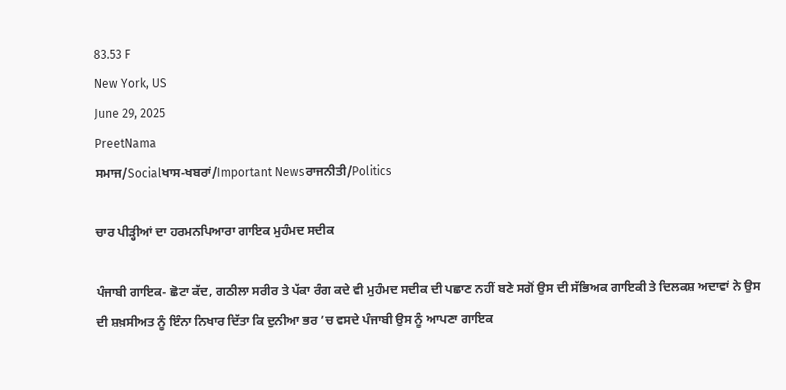83.53 F
New York, US
June 29, 2025
PreetNama
ਸਮਾਜ/Socialਖਾਸ-ਖਬਰਾਂ/Important Newsਰਾਜਨੀਤੀ/Politics

ਚਾਰ ਪੀੜ੍ਹੀਆਂ ਦਾ ਹਰਮਨਪਿਆਰਾ ਗਾਇਕ ਮੁਹੰਮਦ ਸਦੀਕ

ਪੰਜਾਬੀ ਗਾਇਕ- ਛੋਟਾ ਕੱਦ, ਗਠੀਲਾ ਸਰੀਰ ਤੇ ਪੱਕਾ ਰੰਗ ਕਦੇ ਵੀ ਮੁਹੰਮਦ ਸਦੀਕ ਦੀ ਪਛਾਣ ਨਹੀਂ ਬਣੇ ਸਗੋਂ ਉਸ ਦੀ ਸੱਭਿਅਕ ਗਾਇਕੀ ਤੇ ਦਿਲਕਸ਼ ਅਦਾਵਾਂ ਨੇ ਉਸ ਦੀ ਸ਼ਖ਼ਸੀਅਤ ਨੂੰ ਇੰਨਾ ਨਿਖਾਰ ਦਿੱਤਾ ਕਿ ਦੁਨੀਆ ਭਰ ’ਚ ਵਸਦੇ ਪੰਜਾਬੀ ਉਸ ਨੂੰ ਆਪਣਾ ਗਾਇਕ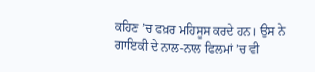ਕਹਿਣ ’ਚ ਫਖ਼ਰ ਮਹਿਸੂਸ ਕਰਦੇ ਹਨ। ਉਸ ਨੇ ਗਾਇਕੀ ਦੇ ਨਾਲ-ਨਾਲ ਫਿਲਮਾਂ ’ਚ ਵੀ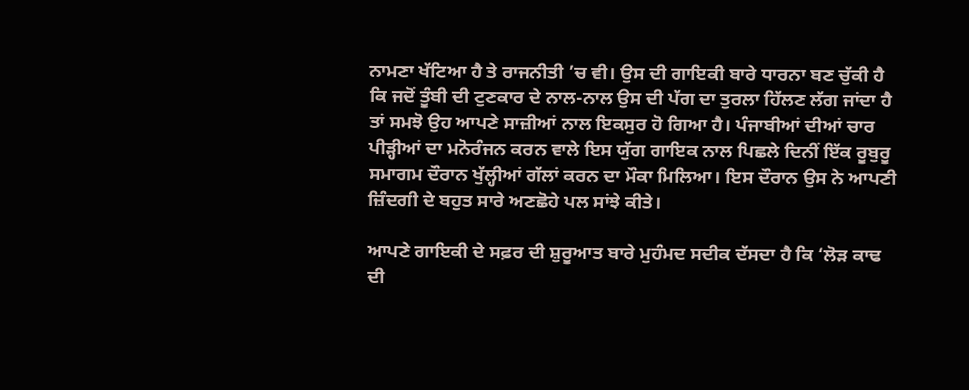ਨਾਮਣਾ ਖੱਟਿਆ ਹੈ ਤੇ ਰਾਜਨੀਤੀ ’ਚ ਵੀ। ਉਸ ਦੀ ਗਾਇਕੀ ਬਾਰੇ ਧਾਰਨਾ ਬਣ ਚੁੱਕੀ ਹੈ ਕਿ ਜਦੋਂ ਤੂੰਬੀ ਦੀ ਟੁਣਕਾਰ ਦੇ ਨਾਲ-ਨਾਲ ਉਸ ਦੀ ਪੱਗ ਦਾ ਤੁਰਲਾ ਹਿੱਲਣ ਲੱਗ ਜਾਂਦਾ ਹੈ ਤਾਂ ਸਮਝੋ ਉਹ ਆਪਣੇ ਸਾਜ਼ੀਆਂ ਨਾਲ ਇਕਸੁਰ ਹੋ ਗਿਆ ਹੈ। ਪੰਜਾਬੀਆਂ ਦੀਆਂ ਚਾਰ ਪੀੜ੍ਹੀਆਂ ਦਾ ਮਨੋਰੰਜਨ ਕਰਨ ਵਾਲੇ ਇਸ ਯੁੱਗ ਗਾਇਕ ਨਾਲ ਪਿਛਲੇ ਦਿਨੀਂ ਇੱਕ ਰੂਬੁਰੂ ਸਮਾਗਮ ਦੌਰਾਨ ਖੁੱਲ੍ਹੀਆਂ ਗੱਲਾਂ ਕਰਨ ਦਾ ਮੌਕਾ ਮਿਲਿਆ। ਇਸ ਦੌਰਾਨ ਉਸ ਨੇ ਆਪਣੀ ਜ਼ਿੰਦਗੀ ਦੇ ਬਹੁਤ ਸਾਰੇ ਅਣਛੋਹੇ ਪਲ ਸਾਂਝੇ ਕੀਤੇ।

ਆਪਣੇ ਗਾਇਕੀ ਦੇ ਸਫ਼ਰ ਦੀ ਸ਼ੁਰੂਆਤ ਬਾਰੇ ਮੁਹੰਮਦ ਸਦੀਕ ਦੱਸਦਾ ਹੈ ਕਿ ‘ਲੋੜ ਕਾਢ ਦੀ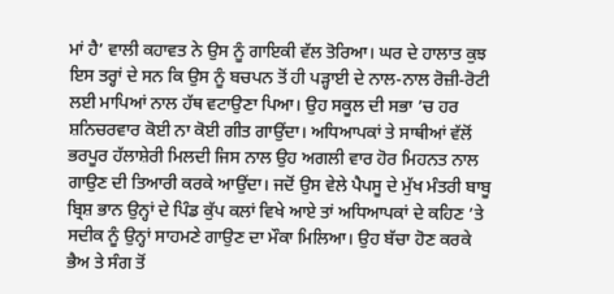ਮਾਂ ਹੈ’ ਵਾਲੀ ਕਹਾਵਤ ਨੇ ਉਸ ਨੂੰ ਗਾਇਕੀ ਵੱਲ ਤੋਰਿਆ। ਘਰ ਦੇ ਹਾਲਾਤ ਕੁਝ ਇਸ ਤਰ੍ਹਾਂ ਦੇ ਸਨ ਕਿ ਉਸ ਨੂੰ ਬਚਪਨ ਤੋਂ ਹੀ ਪੜ੍ਹਾਈ ਦੇ ਨਾਲ-ਨਾਲ ਰੋਜ਼ੀ-ਰੋਟੀ ਲਈ ਮਾਪਿਆਂ ਨਾਲ ਹੱਥ ਵਟਾਉਣਾ ਪਿਆ। ਉਹ ਸਕੂਲ ਦੀ ਸਭਾ ’ਚ ਹਰ ਸ਼ਨਿਚਰਵਾਰ ਕੋਈ ਨਾ ਕੋਈ ਗੀਤ ਗਾਉਂਦਾ। ਅਧਿਆਪਕਾਂ ਤੇ ਸਾਥੀਆਂ ਵੱਲੋਂ ਭਰਪੂਰ ਹੱਲਾਸ਼ੇਰੀ ਮਿਲਦੀ ਜਿਸ ਨਾਲ ਉਹ ਅਗਲੀ ਵਾਰ ਹੋਰ ਮਿਹਨਤ ਨਾਲ ਗਾਉਣ ਦੀ ਤਿਆਰੀ ਕਰਕੇ ਆਉਂਦਾ। ਜਦੋਂ ਉਸ ਵੇਲੇ ਪੈਪਸੂ ਦੇ ਮੁੱਖ ਮੰਤਰੀ ਬਾਬੂ ਬ੍ਰਿਸ਼ ਭਾਨ ਉਨ੍ਹਾਂ ਦੇ ਪਿੰਡ ਕੁੱਪ ਕਲਾਂ ਵਿਖੇ ਆਏ ਤਾਂ ਅਧਿਆਪਕਾਂ ਦੇ ਕਹਿਣ ’ਤੇ ਸਦੀਕ ਨੂੰ ਉਨ੍ਹਾਂ ਸਾਹਮਣੇ ਗਾਉਣ ਦਾ ਮੌਕਾ ਮਿਲਿਆ। ਉਹ ਬੱਚਾ ਹੋਣ ਕਰਕੇ ਭੈਅ ਤੇ ਸੰਗ ਤੋਂ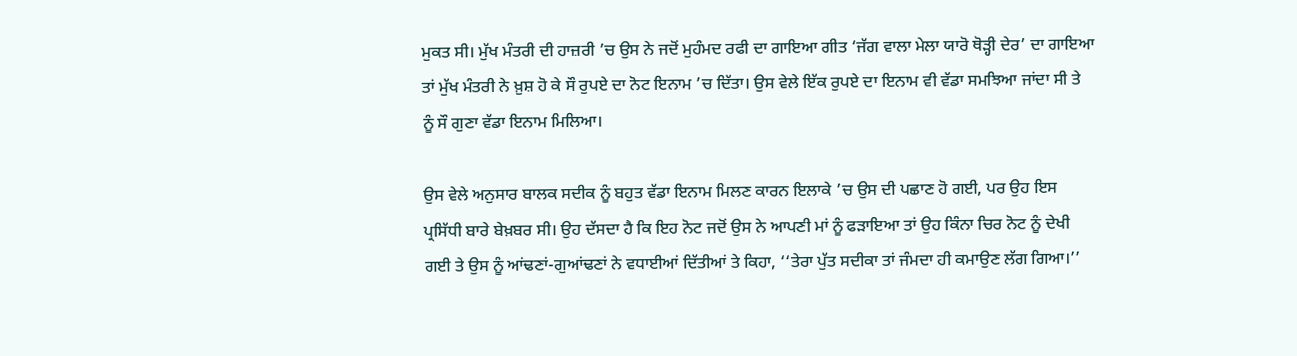ਮੁਕਤ ਸੀ। ਮੁੱਖ ਮੰਤਰੀ ਦੀ ਹਾਜ਼ਰੀ ’ਚ ਉਸ ਨੇ ਜਦੋਂ ਮੁਹੰਮਦ ਰਫੀ ਦਾ ਗਾਇਆ ਗੀਤ ‘ਜੱਗ ਵਾਲਾ ਮੇਲਾ ਯਾਰੋ ਥੋੜ੍ਹੀ ਦੇਰ’ ਦਾ ਗਾਇਆ ਤਾਂ ਮੁੱਖ ਮੰਤਰੀ ਨੇ ਖ਼ੁਸ਼ ਹੋ ਕੇ ਸੌ ਰੁਪਏ ਦਾ ਨੋਟ ਇਨਾਮ ’ਚ ਦਿੱਤਾ। ਉਸ ਵੇਲੇ ਇੱਕ ਰੁਪਏ ਦਾ ਇਨਾਮ ਵੀ ਵੱਡਾ ਸਮਝਿਆ ਜਾਂਦਾ ਸੀ ਤੇ ਨੂੰ ਸੌ ਗੁਣਾ ਵੱਡਾ ਇਨਾਮ ਮਿਲਿਆ।

ਉਸ ਵੇਲੇ ਅਨੁਸਾਰ ਬਾਲਕ ਸਦੀਕ ਨੂੰ ਬਹੁਤ ਵੱਡਾ ਇਨਾਮ ਮਿਲਣ ਕਾਰਨ ਇਲਾਕੇ ’ਚ ਉਸ ਦੀ ਪਛਾਣ ਹੋ ਗਈ, ਪਰ ਉਹ ਇਸ ਪ੍ਰਸਿੱਧੀ ਬਾਰੇ ਬੇਖ਼ਬਰ ਸੀ। ਉਹ ਦੱਸਦਾ ਹੈ ਕਿ ਇਹ ਨੋਟ ਜਦੋਂ ਉਸ ਨੇ ਆਪਣੀ ਮਾਂ ਨੂੰ ਫੜਾਇਆ ਤਾਂ ਉਹ ਕਿੰਨਾ ਚਿਰ ਨੋਟ ਨੂੰ ਦੇਖੀ ਗਈ ਤੇ ਉਸ ਨੂੰ ਆਂਢਣਾਂ-ਗੁਆਂਢਣਾਂ ਨੇ ਵਧਾਈਆਂ ਦਿੱਤੀਆਂ ਤੇ ਕਿਹਾ, ‘‘ਤੇਰਾ ਪੁੱਤ ਸਦੀਕਾ ਤਾਂ ਜੰਮਦਾ ਹੀ ਕਮਾਉਣ ਲੱਗ ਗਿਆ।’’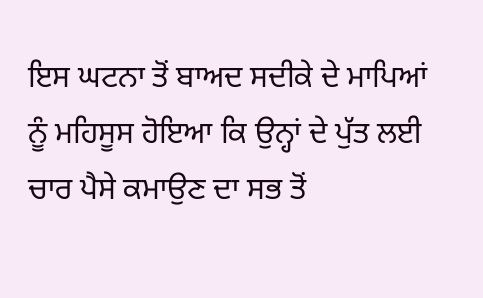ਇਸ ਘਟਨਾ ਤੋਂ ਬਾਅਦ ਸਦੀਕੇ ਦੇ ਮਾਪਿਆਂ ਨੂੰ ਮਹਿਸੂਸ ਹੋਇਆ ਕਿ ਉਨ੍ਹਾਂ ਦੇ ਪੁੱਤ ਲਈ ਚਾਰ ਪੈਸੇ ਕਮਾਉਣ ਦਾ ਸਭ ਤੋਂ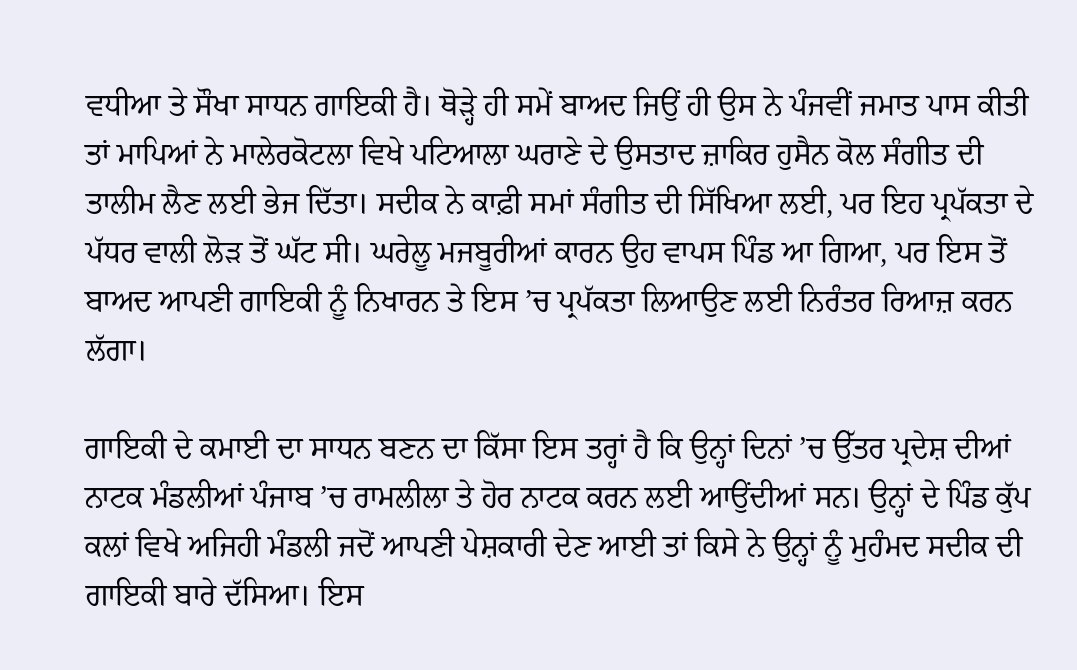ਵਧੀਆ ਤੇ ਸੌਖਾ ਸਾਧਨ ਗਾਇਕੀ ਹੈ। ਥੋੜ੍ਹੇ ਹੀ ਸਮੇਂ ਬਾਅਦ ਜਿਉਂ ਹੀ ਉਸ ਨੇ ਪੰਜਵੀਂ ਜਮਾਤ ਪਾਸ ਕੀਤੀ ਤਾਂ ਮਾਪਿਆਂ ਨੇ ਮਾਲੇਰਕੋਟਲਾ ਵਿਖੇ ਪਟਿਆਲਾ ਘਰਾਣੇ ਦੇ ਉਸਤਾਦ ਜ਼ਾਕਿਰ ਹੁਸੈਨ ਕੋਲ ਸੰਗੀਤ ਦੀ ਤਾਲੀਮ ਲੈਣ ਲਈ ਭੇਜ ਦਿੱਤਾ। ਸਦੀਕ ਨੇ ਕਾਫ਼ੀ ਸਮਾਂ ਸੰਗੀਤ ਦੀ ਸਿੱਖਿਆ ਲਈ, ਪਰ ਇਹ ਪ੍ਰਪੱਕਤਾ ਦੇ ਪੱਧਰ ਵਾਲੀ ਲੋੜ ਤੋਂ ਘੱਟ ਸੀ। ਘਰੇਲੂ ਮਜਬੂਰੀਆਂ ਕਾਰਨ ਉਹ ਵਾਪਸ ਪਿੰਡ ਆ ਗਿਆ, ਪਰ ਇਸ ਤੋਂ ਬਾਅਦ ਆਪਣੀ ਗਾਇਕੀ ਨੂੰ ਨਿਖਾਰਨ ਤੇ ਇਸ ’ਚ ਪ੍ਰਪੱਕਤਾ ਲਿਆਉਣ ਲਈ ਨਿਰੰਤਰ ਰਿਆਜ਼ ਕਰਨ ਲੱਗਾ।

ਗਾਇਕੀ ਦੇ ਕਮਾਈ ਦਾ ਸਾਧਨ ਬਣਨ ਦਾ ਕਿੱਸਾ ਇਸ ਤਰ੍ਹਾਂ ਹੈ ਕਿ ਉਨ੍ਹਾਂ ਦਿਨਾਂ ’ਚ ਉੱਤਰ ਪ੍ਰਦੇਸ਼ ਦੀਆਂ ਨਾਟਕ ਮੰਡਲੀਆਂ ਪੰਜਾਬ ’ਚ ਰਾਮਲੀਲਾ ਤੇ ਹੋਰ ਨਾਟਕ ਕਰਨ ਲਈ ਆਉਂਦੀਆਂ ਸਨ। ਉਨ੍ਹਾਂ ਦੇ ਪਿੰਡ ਕੁੱਪ ਕਲਾਂ ਵਿਖੇ ਅਜਿਹੀ ਮੰਡਲੀ ਜਦੋਂ ਆਪਣੀ ਪੇਸ਼ਕਾਰੀ ਦੇਣ ਆਈ ਤਾਂ ਕਿਸੇ ਨੇ ਉਨ੍ਹਾਂ ਨੂੰ ਮੁਹੰਮਦ ਸਦੀਕ ਦੀ ਗਾਇਕੀ ਬਾਰੇ ਦੱਸਿਆ। ਇਸ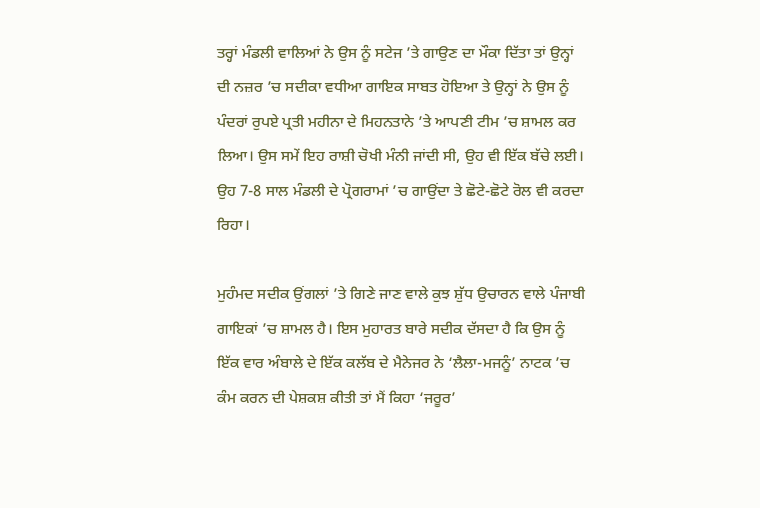ਤਰ੍ਹਾਂ ਮੰਡਲੀ ਵਾਲਿਆਂ ਨੇ ਉਸ ਨੂੰ ਸਟੇਜ ’ਤੇ ਗਾਉਣ ਦਾ ਮੌਕਾ ਦਿੱਤਾ ਤਾਂ ਉਨ੍ਹਾਂ ਦੀ ਨਜ਼ਰ ’ਚ ਸਦੀਕਾ ਵਧੀਆ ਗਾਇਕ ਸਾਬਤ ਹੋਇਆ ਤੇ ਉਨ੍ਹਾਂ ਨੇ ਉਸ ਨੂੰ ਪੰਦਰਾਂ ਰੁਪਏ ਪ੍ਰਤੀ ਮਹੀਨਾ ਦੇ ਮਿਹਨਤਾਨੇ ’ਤੇ ਆਪਣੀ ਟੀਮ ’ਚ ਸ਼ਾਮਲ ਕਰ ਲਿਆ। ਉਸ ਸਮੇਂ ਇਹ ਰਾਸ਼ੀ ਚੋਖੀ ਮੰਨੀ ਜਾਂਦੀ ਸੀ, ਉਹ ਵੀ ਇੱਕ ਬੱਚੇ ਲਈ। ਉਹ 7-8 ਸਾਲ ਮੰਡਲੀ ਦੇ ਪ੍ਰੋਗਰਾਮਾਂ ’ਚ ਗਾਉਂਦਾ ਤੇ ਛੋਟੇ-ਛੋਟੇ ਰੋਲ ਵੀ ਕਰਦਾ ਰਿਹਾ।

ਮੁਹੰਮਦ ਸਦੀਕ ਉਂਗਲਾਂ ’ਤੇ ਗਿਣੇ ਜਾਣ ਵਾਲੇ ਕੁਝ ਸ਼ੁੱਧ ਉਚਾਰਨ ਵਾਲੇ ਪੰਜਾਬੀ ਗਾਇਕਾਂ ’ਚ ਸ਼ਾਮਲ ਹੈ। ਇਸ ਮੁਹਾਰਤ ਬਾਰੇ ਸਦੀਕ ਦੱਸਦਾ ਹੈ ਕਿ ਉਸ ਨੂੰ ਇੱਕ ਵਾਰ ਅੰਬਾਲੇ ਦੇ ਇੱਕ ਕਲੱਬ ਦੇ ਮੈਨੇਜਰ ਨੇ ‘ਲੈਲਾ-ਮਜਨੂੰ’ ਨਾਟਕ ’ਚ ਕੰਮ ਕਰਨ ਦੀ ਪੇਸ਼ਕਸ਼ ਕੀਤੀ ਤਾਂ ਮੈਂ ਕਿਹਾ ‘ਜਰੂਰ’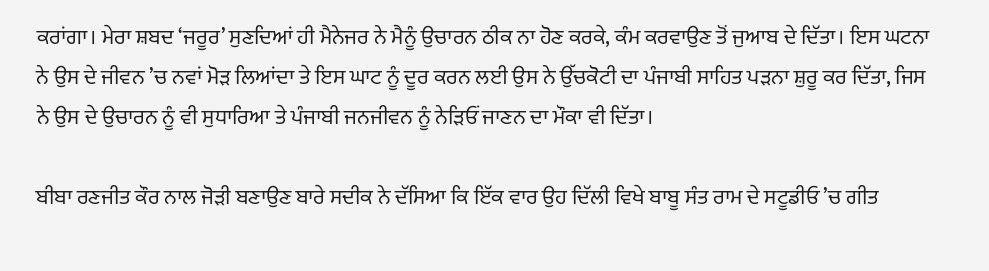ਕਰਾਂਗਾ। ਮੇਰਾ ਸ਼ਬਦ ‘ਜਰੂਰ’ ਸੁਣਦਿਆਂ ਹੀ ਮੈਨੇਜਰ ਨੇ ਮੈਨੂੰ ਉਚਾਰਨ ਠੀਕ ਨਾ ਹੋਣ ਕਰਕੇ, ਕੰਮ ਕਰਵਾਉਣ ਤੋਂ ਜੁਆਬ ਦੇ ਦਿੱਤਾ। ਇਸ ਘਟਨਾ ਨੇ ਉਸ ਦੇ ਜੀਵਨ ’ਚ ਨਵਾਂ ਮੋੜ ਲਿਆਂਦਾ ਤੇ ਇਸ ਘਾਟ ਨੂੰ ਦੂਰ ਕਰਨ ਲਈ ਉਸ ਨੇ ਉੱਚਕੋਟੀ ਦਾ ਪੰਜਾਬੀ ਸਾਹਿਤ ਪੜਨਾ ਸ਼ੁਰੂ ਕਰ ਦਿੱਤਾ, ਜਿਸ ਨੇ ਉਸ ਦੇ ਉਚਾਰਨ ਨੂੰ ਵੀ ਸੁਧਾਰਿਆ ਤੇ ਪੰਜਾਬੀ ਜਨਜੀਵਨ ਨੂੰ ਨੇੜਿਓਂ ਜਾਣਨ ਦਾ ਮੌਕਾ ਵੀ ਦਿੱਤਾ।

ਬੀਬਾ ਰਣਜੀਤ ਕੌਰ ਨਾਲ ਜੋੜੀ ਬਣਾਉਣ ਬਾਰੇ ਸਦੀਕ ਨੇ ਦੱਸਿਆ ਕਿ ਇੱਕ ਵਾਰ ਉਹ ਦਿੱਲੀ ਵਿਖੇ ਬਾਬੂ ਸੰਤ ਰਾਮ ਦੇ ਸਟੂਡੀਓ ’ਚ ਗੀਤ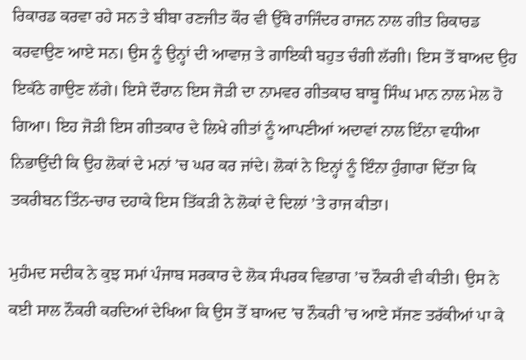ਰਿਕਾਰਡ ਕਰਵਾ ਰਹੇ ਸਨ ਤੇ ਬੀਬਾ ਰਣਜੀਤ ਕੌਰ ਵੀ ਉੱਥੇ ਰਾਜਿੰਦਰ ਰਾਜਨ ਨਾਲ ਗੀਤ ਰਿਕਾਰਡ ਕਰਵਾਉਣ ਆਏ ਸਨ। ਉਸ ਨੂੰ ਉਨ੍ਹਾਂ ਦੀ ਆਵਾਜ਼ ਤੇ ਗਾਇਕੀ ਬਹੁਤ ਚੰਗੀ ਲੱਗੀ। ਇਸ ਤੋਂ ਬਾਅਦ ਉਹ ਇਕੱਠੇ ਗਾਉਣ ਲੱਗੇ। ਇਸੇ ਦੌਰਾਨ ਇਸ ਜੋੜੀ ਦਾ ਨਾਮਵਰ ਗੀਤਕਾਰ ਬਾਬੂ ਸਿੰਘ ਮਾਨ ਨਾਲ ਮੇਲ ਹੋ ਗਿਆ। ਇਹ ਜੋੜੀ ਇਸ ਗੀਤਕਾਰ ਦੇ ਲਿਖੇ ਗੀਤਾਂ ਨੂੰ ਆਪਣੀਆਂ ਅਦਾਵਾਂ ਨਾਲ ਇੰਨਾ ਵਧੀਆ ਨਿਭਾਉਂਦੀ ਕਿ ਉਹ ਲੋਕਾਂ ਦੇ ਮਨਾਂ ’ਚ ਘਰ ਕਰ ਜਾਂਦੇ। ਲੋਕਾਂ ਨੇ ਇਨ੍ਹਾਂ ਨੂੰ ਇੰਨਾ ਹੁੰਗਾਰਾ ਦਿੱਤਾ ਕਿ ਤਕਰੀਬਨ ਤਿੰਨ-ਚਾਰ ਦਹਾਕੇ ਇਸ ਤਿੱਕੜੀ ਨੇ ਲੋਕਾਂ ਦੇ ਦਿਲਾਂ ’ਤੇ ਰਾਜ ਕੀਤਾ।

ਮੁਹੰਮਦ ਸਦੀਕ ਨੇ ਕੁਝ ਸਮਾਂ ਪੰਜਾਬ ਸਰਕਾਰ ਦੇ ਲੋਕ ਸੰਪਰਕ ਵਿਭਾਗ ’ਚ ਨੌਕਰੀ ਵੀ ਕੀਤੀ। ਉਸ ਨੇ ਕਈ ਸਾਲ ਨੌਕਰੀ ਕਰਦਿਆਂ ਦੇਖਿਆ ਕਿ ਉਸ ਤੋਂ ਬਾਅਦ ’ਚ ਨੌਕਰੀ ’ਚ ਆਏ ਸੱਜਣ ਤਰੱਕੀਆਂ ਪਾ ਕੇ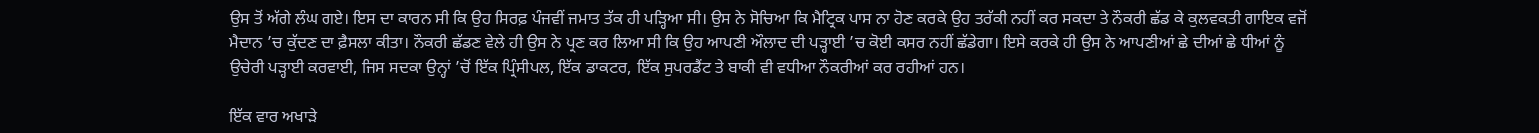ਉਸ ਤੋਂ ਅੱਗੇ ਲੰਘ ਗਏ। ਇਸ ਦਾ ਕਾਰਨ ਸੀ ਕਿ ਉਹ ਸਿਰਫ਼ ਪੰਜਵੀਂ ਜਮਾਤ ਤੱਕ ਹੀ ਪੜ੍ਹਿਆ ਸੀ। ਉਸ ਨੇ ਸੋਚਿਆ ਕਿ ਮੈਟ੍ਰਿਕ ਪਾਸ ਨਾ ਹੋਣ ਕਰਕੇ ਉਹ ਤਰੱਕੀ ਨਹੀਂ ਕਰ ਸਕਦਾ ਤੇ ਨੌਕਰੀ ਛੱਡ ਕੇ ਕੁਲਵਕਤੀ ਗਾਇਕ ਵਜੋਂ ਮੈਦਾਨ ’ਚ ਕੁੱਦਣ ਦਾ ਫ਼ੈਸਲਾ ਕੀਤਾ। ਨੌਕਰੀ ਛੱਡਣ ਵੇਲੇ ਹੀ ਉਸ ਨੇ ਪ੍ਰਣ ਕਰ ਲਿਆ ਸੀ ਕਿ ਉਹ ਆਪਣੀ ਔਲਾਦ ਦੀ ਪੜ੍ਹਾਈ ’ਚ ਕੋਈ ਕਸਰ ਨਹੀਂ ਛੱਡੇਗਾ। ਇਸੇ ਕਰਕੇ ਹੀ ਉਸ ਨੇ ਆਪਣੀਆਂ ਛੇ ਦੀਆਂ ਛੇ ਧੀਆਂ ਨੂੰ ਉਚੇਰੀ ਪੜ੍ਹਾਈ ਕਰਵਾਈ, ਜਿਸ ਸਦਕਾ ਉਨ੍ਹਾਂ ’ਚੋਂ ਇੱਕ ਪ੍ਰਿੰਸੀਪਲ, ਇੱਕ ਡਾਕਟਰ, ਇੱਕ ਸੁਪਰਡੈਂਟ ਤੇ ਬਾਕੀ ਵੀ ਵਧੀਆ ਨੌਕਰੀਆਂ ਕਰ ਰਹੀਆਂ ਹਨ।

ਇੱਕ ਵਾਰ ਅਖਾੜੇ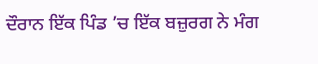ਦੌਰਾਨ ਇੱਕ ਪਿੰਡ ’ਚ ਇੱਕ ਬਜ਼ੁਰਗ ਨੇ ਮੰਗ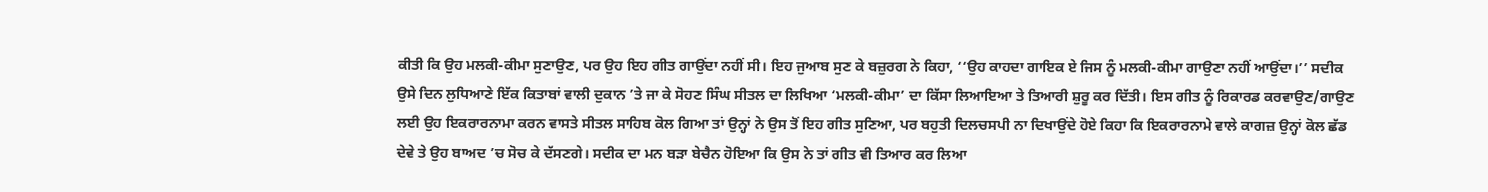ਕੀਤੀ ਕਿ ਉਹ ਮਲਕੀ-ਕੀਮਾ ਸੁਣਾਉਣ, ਪਰ ਉਹ ਇਹ ਗੀਤ ਗਾਉਂਦਾ ਨਹੀਂ ਸੀ। ਇਹ ਜੁਆਬ ਸੁਣ ਕੇ ਬਜ਼ੁਰਗ ਨੇ ਕਿਹਾ, ‘‘ਉਹ ਕਾਹਦਾ ਗਾਇਕ ਏ ਜਿਸ ਨੂੰ ਮਲਕੀ-ਕੀਮਾ ਗਾਉਣਾ ਨਹੀਂ ਆਉਂਦਾ।’’ ਸਦੀਕ ਉਸੇ ਦਿਨ ਲੁਧਿਆਣੇ ਇੱਕ ਕਿਤਾਬਾਂ ਵਾਲੀ ਦੁਕਾਨ ’ਤੇ ਜਾ ਕੇ ਸੋਹਣ ਸਿੰਘ ਸੀਤਲ ਦਾ ਲਿਖਿਆ ‘ਮਲਕੀ-ਕੀਮਾ’ ਦਾ ਕਿੱਸਾ ਲਿਆਇਆ ਤੇ ਤਿਆਰੀ ਸ਼ੁਰੂ ਕਰ ਦਿੱਤੀ। ਇਸ ਗੀਤ ਨੂੰ ਰਿਕਾਰਡ ਕਰਵਾਉਣ/ਗਾਉਣ ਲਈ ਉਹ ਇਕਰਾਰਨਾਮਾ ਕਰਨ ਵਾਸਤੇ ਸੀਤਲ ਸਾਹਿਬ ਕੋਲ ਗਿਆ ਤਾਂ ਉਨ੍ਹਾਂ ਨੇ ਉਸ ਤੋਂ ਇਹ ਗੀਤ ਸੁਣਿਆ, ਪਰ ਬਹੁਤੀ ਦਿਲਚਸਪੀ ਨਾ ਦਿਖਾਉਂਦੇ ਹੋਏ ਕਿਹਾ ਕਿ ਇਕਰਾਰਨਾਮੇ ਵਾਲੇ ਕਾਗਜ਼ ਉਨ੍ਹਾਂ ਕੋਲ ਛੱਡ ਦੇਵੇ ਤੇ ਉਹ ਬਾਅਦ ’ਚ ਸੋਚ ਕੇ ਦੱਸਣਗੇ। ਸਦੀਕ ਦਾ ਮਨ ਬੜਾ ਬੇਚੈਨ ਹੋਇਆ ਕਿ ਉਸ ਨੇ ਤਾਂ ਗੀਤ ਵੀ ਤਿਆਰ ਕਰ ਲਿਆ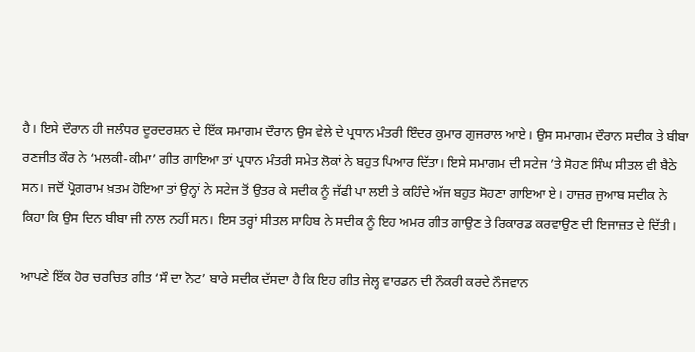ਹੈ। ਇਸੇ ਦੌਰਾਨ ਹੀ ਜਲੰਧਰ ਦੂਰਦਰਸ਼ਨ ਦੇ ਇੱਕ ਸਮਾਗਮ ਦੌਰਾਨ ਉਸ ਵੇਲੇ ਦੇ ਪ੍ਰਧਾਨ ਮੰਤਰੀ ਇੰਦਰ ਕੁਮਾਰ ਗੁਜਰਾਲ ਆਏ। ਉਸ ਸਮਾਗਮ ਦੌਰਾਨ ਸਦੀਕ ਤੇ ਬੀਬਾ ਰਣਜੀਤ ਕੌਰ ਨੇ ‘ਮਲਕੀ-ਕੀਮਾ’ ਗੀਤ ਗਾਇਆ ਤਾਂ ਪ੍ਰਧਾਨ ਮੰਤਰੀ ਸਮੇਤ ਲੋਕਾਂ ਨੇ ਬਹੁਤ ਪਿਆਰ ਦਿੱਤਾ। ਇਸੇ ਸਮਾਗਮ ਦੀ ਸਟੇਜ ’ਤੇ ਸੋਹਣ ਸਿੰਘ ਸੀਤਲ ਵੀ ਬੈਠੇ ਸਨ। ਜਦੋਂ ਪ੍ਰੋਗਰਾਮ ਖ਼ਤਮ ਹੋਇਆ ਤਾਂ ਉਨ੍ਹਾਂ ਨੇ ਸਟੇਜ ਤੋਂ ਉਤਰ ਕੇ ਸਦੀਕ ਨੂੰ ਜੱਫੀ ਪਾ ਲਈ ਤੇ ਕਹਿੰਦੇ ਅੱਜ ਬਹੁਤ ਸੋਹਣਾ ਗਾਇਆ ਏ। ਹਾਜ਼ਰ ਜੁਆਬ ਸਦੀਕ ਨੇ ਕਿਹਾ ਕਿ ਉਸ ਦਿਨ ਬੀਬਾ ਜੀ ਨਾਲ ਨਹੀਂ ਸਨ। ਇਸ ਤਰ੍ਹਾਂ ਸੀਤਲ ਸਾਹਿਬ ਨੇ ਸਦੀਕ ਨੂੰ ਇਹ ਅਮਰ ਗੀਤ ਗਾਉਣ ਤੇ ਰਿਕਾਰਡ ਕਰਵਾਉਣ ਦੀ ਇਜਾਜ਼ਤ ਦੇ ਦਿੱਤੀ।

ਆਪਣੇ ਇੱਕ ਹੋਰ ਚਰਚਿਤ ਗੀਤ ‘ਸੌ ਦਾ ਨੋਟ’ ਬਾਰੇ ਸਦੀਕ ਦੱਸਦਾ ਹੈ ਕਿ ਇਹ ਗੀਤ ਜੇਲ੍ਹ ਵਾਰਡਨ ਦੀ ਨੌਕਰੀ ਕਰਦੇ ਨੌਜਵਾਨ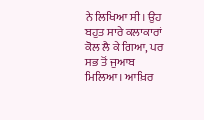ਨੇ ਲਿਖਿਆ ਸੀ। ਉਹ ਬਹੁਤ ਸਾਰੇ ਕਲਾਕਾਰਾਂ ਕੋਲ ਲੈ ਕੇ ਗਿਆ, ਪਰ ਸਭ ਤੋਂ ਜੁਆਬ ਮਿਲਿਆ। ਆਖ਼ਿਰ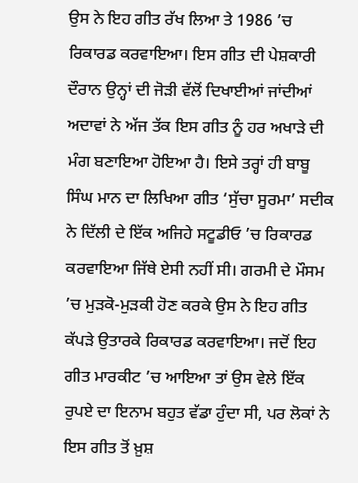ਉਸ ਨੇ ਇਹ ਗੀਤ ਰੱਖ ਲਿਆ ਤੇ 1986 ’ਚ ਰਿਕਾਰਡ ਕਰਵਾਇਆ। ਇਸ ਗੀਤ ਦੀ ਪੇਸ਼ਕਾਰੀ ਦੌਰਾਨ ਉਨ੍ਹਾਂ ਦੀ ਜੋੜੀ ਵੱਲੋਂ ਦਿਖਾਈਆਂ ਜਾਂਦੀਆਂ ਅਦਾਵਾਂ ਨੇ ਅੱਜ ਤੱਕ ਇਸ ਗੀਤ ਨੂੰ ਹਰ ਅਖਾੜੇ ਦੀ ਮੰਗ ਬਣਾਇਆ ਹੋਇਆ ਹੈ। ਇਸੇ ਤਰ੍ਹਾਂ ਹੀ ਬਾਬੂ ਸਿੰਘ ਮਾਨ ਦਾ ਲਿਖਿਆ ਗੀਤ ‘ਸੁੱਚਾ ਸੂਰਮਾ’ ਸਦੀਕ ਨੇ ਦਿੱਲੀ ਦੇ ਇੱਕ ਅਜਿਹੇ ਸਟੂਡੀਓ ’ਚ ਰਿਕਾਰਡ ਕਰਵਾਇਆ ਜਿੱਥੇ ਏਸੀ ਨਹੀਂ ਸੀ। ਗਰਮੀ ਦੇ ਮੌਸਮ ’ਚ ਮੁੜਕੋ-ਮੁੜਕੀ ਹੋਣ ਕਰਕੇ ਉਸ ਨੇ ਇਹ ਗੀਤ ਕੱਪੜੇ ਉਤਾਰਕੇ ਰਿਕਾਰਡ ਕਰਵਾਇਆ। ਜਦੋਂ ਇਹ ਗੀਤ ਮਾਰਕੀਟ ’ਚ ਆਇਆ ਤਾਂ ਉਸ ਵੇਲੇ ਇੱਕ ਰੁਪਏ ਦਾ ਇਨਾਮ ਬਹੁਤ ਵੱਡਾ ਹੁੰਦਾ ਸੀ, ਪਰ ਲੋਕਾਂ ਨੇ ਇਸ ਗੀਤ ਤੋਂ ਖ਼ੁਸ਼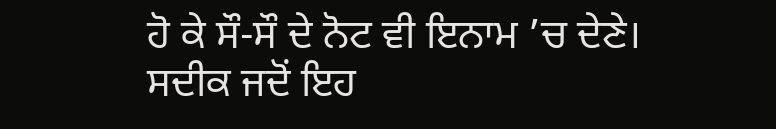ਹੋ ਕੇ ਸੌ-ਸੌ ਦੇ ਨੋਟ ਵੀ ਇਨਾਮ ’ਚ ਦੇਣੇ। ਸਦੀਕ ਜਦੋਂ ਇਹ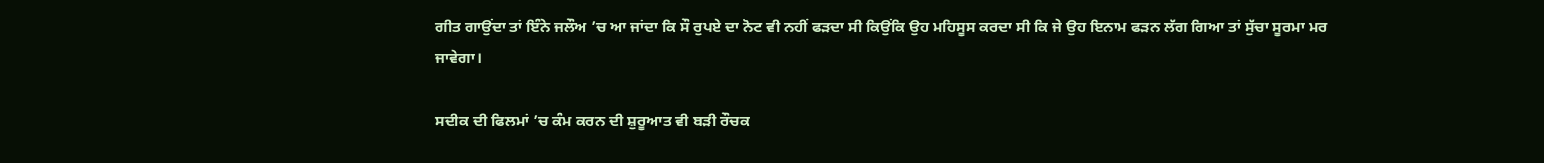ਗੀਤ ਗਾਉਂਦਾ ਤਾਂ ਇੰਨੇ ਜਲੌਅ ’ਚ ਆ ਜਾਂਦਾ ਕਿ ਸੌ ਰੁਪਏ ਦਾ ਨੋਟ ਵੀ ਨਹੀਂ ਫੜਦਾ ਸੀ ਕਿਉਂਕਿ ਉਹ ਮਹਿਸੂਸ ਕਰਦਾ ਸੀ ਕਿ ਜੇ ਉਹ ਇਨਾਮ ਫੜਨ ਲੱਗ ਗਿਆ ਤਾਂ ਸੁੱਚਾ ਸੂਰਮਾ ਮਰ ਜਾਵੇਗਾ।

ਸਦੀਕ ਦੀ ਫਿਲਮਾਂ ’ਚ ਕੰਮ ਕਰਨ ਦੀ ਸ਼ੁਰੂਆਤ ਵੀ ਬੜੀ ਰੌਚਕ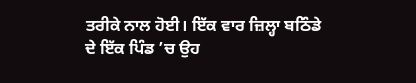ਤਰੀਕੇ ਨਾਲ ਹੋਈ। ਇੱਕ ਵਾਰ ਜ਼ਿਲ੍ਹਾ ਬਠਿੰਡੇ ਦੇ ਇੱਕ ਪਿੰਡ ’ਚ ਉਹ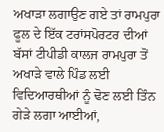ਅਖਾੜਾ ਲਗਾਉਣ ਗਏ ਤਾਂ ਰਾਮਪੁਰਾ ਫੂਲ ਦੇ ਇੱਕ ਟਰਾਂਸਪੋਰਟਰ ਦੀਆਂ ਬੱਸਾਂ ਟੀਪੀਡੀ ਕਾਲਜ ਰਾਮਪੁਰਾ ਤੋਂ ਅਖਾੜੇ ਵਾਲੇ ਪਿੰਡ ਲਈ ਵਿਦਿਆਰਥੀਆਂ ਨੂੰ ਢੋਣ ਲਈ ਤਿੰਨ ਗੇੜੇ ਲਗਾ ਆਈਆਂ,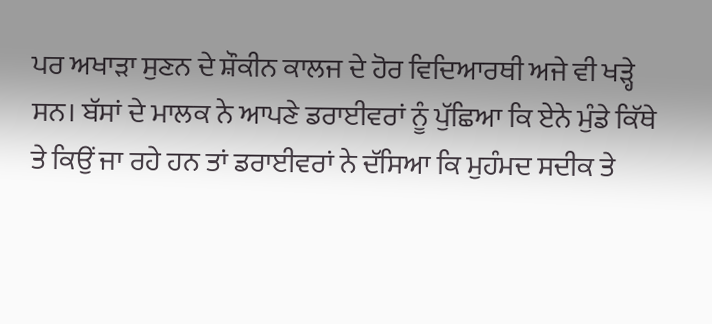ਪਰ ਅਖਾੜਾ ਸੁਣਨ ਦੇ ਸ਼ੌਕੀਨ ਕਾਲਜ ਦੇ ਹੋਰ ਵਿਦਿਆਰਥੀ ਅਜੇ ਵੀ ਖੜ੍ਹੇ ਸਨ। ਬੱਸਾਂ ਦੇ ਮਾਲਕ ਨੇ ਆਪਣੇ ਡਰਾਈਵਰਾਂ ਨੂੰ ਪੁੱਛਿਆ ਕਿ ਏਨੇ ਮੁੰਡੇ ਕਿੱਥੇ ਤੇ ਕਿਉਂ ਜਾ ਰਹੇ ਹਨ ਤਾਂ ਡਰਾਈਵਰਾਂ ਨੇ ਦੱਸਿਆ ਕਿ ਮੁਹੰਮਦ ਸਦੀਕ ਤੇ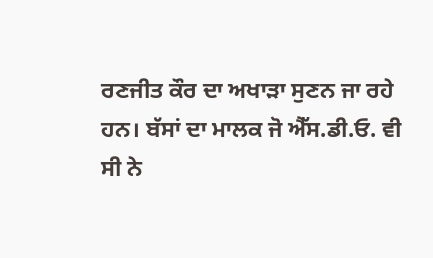ਰਣਜੀਤ ਕੌਰ ਦਾ ਅਖਾੜਾ ਸੁਣਨ ਜਾ ਰਹੇ ਹਨ। ਬੱਸਾਂ ਦਾ ਮਾਲਕ ਜੋ ਐੱਸ.ਡੀ.ਓ. ਵੀ ਸੀ ਨੇ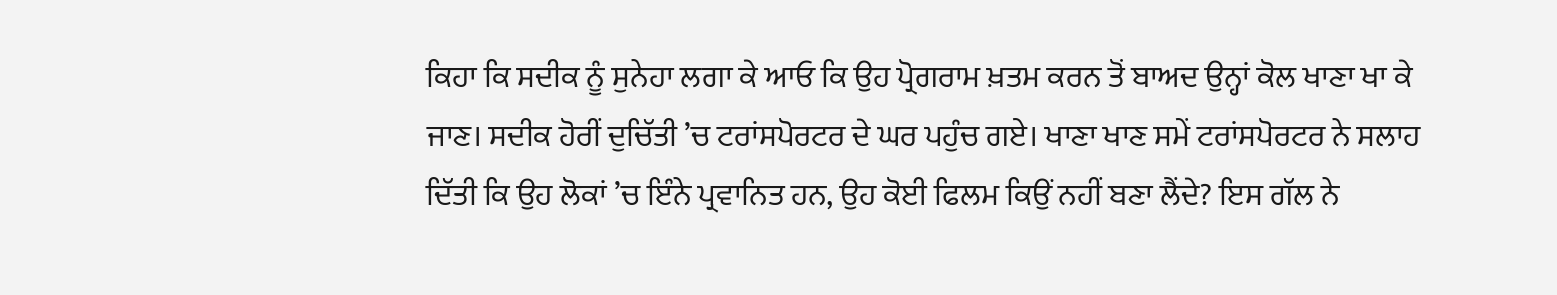ਕਿਹਾ ਕਿ ਸਦੀਕ ਨੂੰ ਸੁਨੇਹਾ ਲਗਾ ਕੇ ਆਓ ਕਿ ਉਹ ਪ੍ਰੋਗਰਾਮ ਖ਼ਤਮ ਕਰਨ ਤੋਂ ਬਾਅਦ ਉਨ੍ਹਾਂ ਕੋਲ ਖਾਣਾ ਖਾ ਕੇ ਜਾਣ। ਸਦੀਕ ਹੋਰੀਂ ਦੁਚਿੱਤੀ ’ਚ ਟਰਾਂਸਪੋਰਟਰ ਦੇ ਘਰ ਪਹੁੰਚ ਗਏ। ਖਾਣਾ ਖਾਣ ਸਮੇਂ ਟਰਾਂਸਪੋਰਟਰ ਨੇ ਸਲਾਹ ਦਿੱਤੀ ਕਿ ਉਹ ਲੋਕਾਂ ’ਚ ਇੰਨੇ ਪ੍ਰਵਾਨਿਤ ਹਨ, ਉਹ ਕੋਈ ਫਿਲਮ ਕਿਉਂ ਨਹੀਂ ਬਣਾ ਲੈਂਦੇ? ਇਸ ਗੱਲ ਨੇ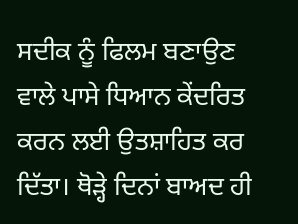ਸਦੀਕ ਨੂੰ ਫਿਲਮ ਬਣਾਉਣ ਵਾਲੇ ਪਾਸੇ ਧਿਆਨ ਕੇਂਦਰਿਤ ਕਰਨ ਲਈ ਉਤਸ਼ਾਹਿਤ ਕਰ ਦਿੱਤਾ। ਥੋੜ੍ਹੇ ਦਿਨਾਂ ਬਾਅਦ ਹੀ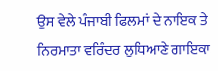ਉਸ ਵੇਲੇ ਪੰਜਾਬੀ ਫਿਲਮਾਂ ਦੇ ਨਾਇਕ ਤੇ ਨਿਰਮਾਤਾ ਵਰਿੰਦਰ ਲੁਧਿਆਣੇ ਗਾਇਕਾ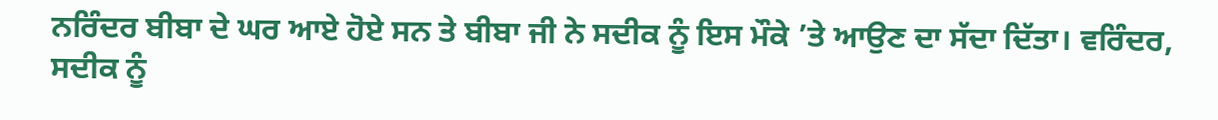ਨਰਿੰਦਰ ਬੀਬਾ ਦੇ ਘਰ ਆਏ ਹੋਏ ਸਨ ਤੇ ਬੀਬਾ ਜੀ ਨੇ ਸਦੀਕ ਨੂੰ ਇਸ ਮੌਕੇ ’ਤੇ ਆਉਣ ਦਾ ਸੱਦਾ ਦਿੱਤਾ। ਵਰਿੰਦਰ, ਸਦੀਕ ਨੂੰ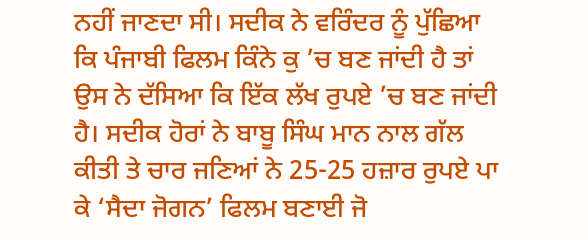ਨਹੀਂ ਜਾਣਦਾ ਸੀ। ਸਦੀਕ ਨੇ ਵਰਿੰਦਰ ਨੂੰ ਪੁੱਛਿਆ ਕਿ ਪੰਜਾਬੀ ਫਿਲਮ ਕਿੰਨੇ ਕੁ ’ਚ ਬਣ ਜਾਂਦੀ ਹੈ ਤਾਂ ਉਸ ਨੇ ਦੱਸਿਆ ਕਿ ਇੱਕ ਲੱਖ ਰੁਪਏ ’ਚ ਬਣ ਜਾਂਦੀ ਹੈ। ਸਦੀਕ ਹੋਰਾਂ ਨੇ ਬਾਬੂ ਸਿੰਘ ਮਾਨ ਨਾਲ ਗੱਲ ਕੀਤੀ ਤੇ ਚਾਰ ਜਣਿਆਂ ਨੇ 25-25 ਹਜ਼ਾਰ ਰੁਪਏ ਪਾ ਕੇ ‘ਸੈਦਾ ਜੋਗਨ’ ਫਿਲਮ ਬਣਾਈ ਜੋ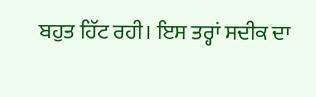ਬਹੁਤ ਹਿੱਟ ਰਹੀ। ਇਸ ਤਰ੍ਹਾਂ ਸਦੀਕ ਦਾ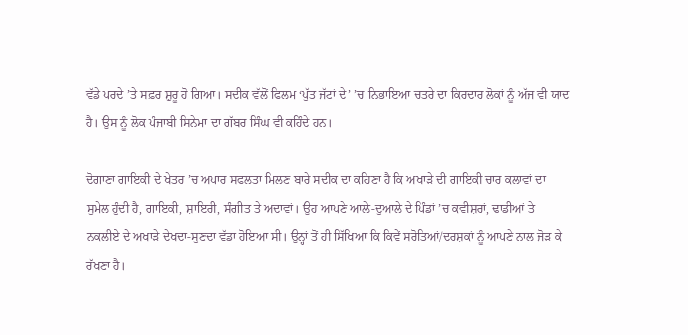ਵੱਡੇ ਪਰਦੇ ’ਤੇ ਸਫ਼ਰ ਸ਼ੁਰੂ ਹੋ ਗਿਆ। ਸਦੀਕ ਵੱਲੋਂ ਫਿਲਮ ‘ਪੁੱਤ ਜੱਟਾਂ ਦੇ’ ’ਚ ਨਿਭਾਇਆ ਚਤਰੇ ਦਾ ਕਿਰਦਾਰ ਲੋਕਾਂ ਨੂੰ ਅੱਜ ਵੀ ਯਾਦ ਹੈ। ਉਸ ਨੂੰ ਲੋਕ ਪੰਜਾਬੀ ਸਿਨੇਮਾ ਦਾ ਗੱਬਰ ਸਿੰਘ ਵੀ ਕਹਿੰਦੇ ਹਨ।

ਦੋਗਾਣਾ ਗਾਇਕੀ ਦੇ ਖੇਤਰ ’ਚ ਅਪਾਰ ਸਫਲਤਾ ਮਿਲਣ ਬਾਰੇ ਸਦੀਕ ਦਾ ਕਹਿਣਾ ਹੈ ਕਿ ਅਖਾੜੇ ਦੀ ਗਾਇਕੀ ਚਾਰ ਕਲਾਵਾਂ ਦਾ ਸੁਮੇਲ ਹੁੰਦੀ ਹੈ, ਗਾਇਕੀ, ਸ਼ਾਇਰੀ, ਸੰਗੀਤ ਤੇ ਅਦਾਵਾਂ। ਉਹ ਆਪਣੇ ਆਲੇ-ਦੁਆਲੇ ਦੇ ਪਿੰਡਾਂ ’ਚ ਕਵੀਸ਼ਰਾਂ, ਢਾਡੀਆਂ ਤੇ ਨਕਲੀਏ ਦੇ ਅਖਾੜੇ ਦੇਖਦਾ-ਸੁਣਦਾ ਵੱਡਾ ਹੋਇਆ ਸੀ। ਉਨ੍ਹਾਂ ਤੋਂ ਹੀ ਸਿੱਖਿਆ ਕਿ ਕਿਵੇਂ ਸਰੋਤਿਆਂ/ਦਰਸ਼ਕਾਂ ਨੂੰ ਆਪਣੇ ਨਾਲ ਜੋੜ ਕੇ ਰੱਖਣਾ ਹੈ।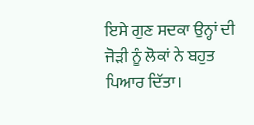ਇਸੇ ਗੁਣ ਸਦਕਾ ਉਨ੍ਹਾਂ ਦੀ ਜੋੜੀ ਨੂੰ ਲੋਕਾਂ ਨੇ ਬਹੁਤ ਪਿਆਰ ਦਿੱਤਾ।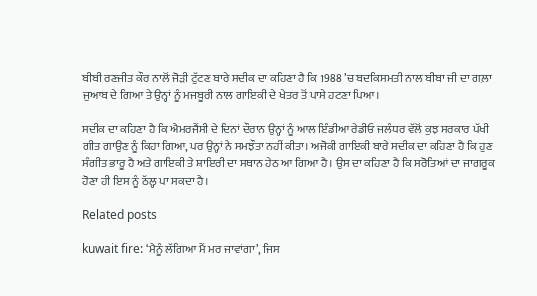ਬੀਬੀ ਰਣਜੀਤ ਕੌਰ ਨਾਲੋਂ ਜੋੜੀ ਟੁੱਟਣ ਬਾਰੇ ਸਦੀਕ ਦਾ ਕਹਿਣਾ ਹੈ ਕਿ 1988 ’ਚ ਬਦਕਿਸਮਤੀ ਨਾਲ ਬੀਬਾ ਜੀ ਦਾ ਗਲ਼ਾ ਜੁਆਬ ਦੇ ਗਿਆ ਤੇ ਉਨ੍ਹਾਂ ਨੂੰ ਮਜਬੂਰੀ ਨਾਲ ਗਾਇਕੀ ਦੇ ਖੇਤਰ ਤੋਂ ਪਾਸੇ ਹਟਣਾ ਪਿਆ।

ਸਦੀਕ ਦਾ ਕਹਿਣਾ ਹੈ ਕਿ ਐਮਰਜੈਂਸੀ ਦੇ ਦਿਨਾਂ ਦੌਰਾਨ ਉਨ੍ਹਾਂ ਨੂੰ ਆਲ ਇੰਡੀਆ ਰੇਡੀਓ ਜਲੰਧਰ ਵੱਲੋਂ ਕੁਝ ਸਰਕਾਰ ਪੱਖੀ ਗੀਤ ਗਾਉਣ ਨੂੰ ਕਿਹਾ ਗਿਆ, ਪਰ ਉਨ੍ਹਾਂ ਨੇ ਸਮਝੌਤਾ ਨਹੀਂ ਕੀਤਾ। ਅਜੋਕੀ ਗਾਇਕੀ ਬਾਰੇ ਸਦੀਕ ਦਾ ਕਹਿਣਾ ਹੈ ਕਿ ਹੁਣ ਸੰਗੀਤ ਭਾਰੂ ਹੈ ਅਤੇ ਗਾਇਕੀ ਤੇ ਸ਼ਾਇਰੀ ਦਾ ਸਥਾਨ ਹੇਠ ਆ ਗਿਆ ਹੈ। ਉਸ ਦਾ ਕਹਿਣਾ ਹੈ ਕਿ ਸਰੋਤਿਆਂ ਦਾ ਜਾਗਰੂਕ ਹੋਣਾ ਹੀ ਇਸ ਨੂੰ ਠੱਲ੍ਹ ਪਾ ਸਕਦਾ ਹੈ।

Related posts

kuwait fire: ‘ਮੈਨੂੰ ਲੱਗਿਆ ਮੈਂ ਮਰ ਜਾਵਾਂਗਾ’, ਜਿਸ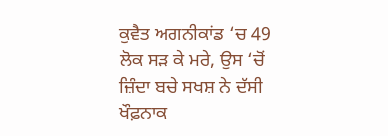ਕੁਵੈਤ ਅਗਨੀਕਾਂਡ ‘ਚ 49 ਲੋਕ ਸੜ ਕੇ ਮਰੇ, ਉਸ ‘ਚੋਂ ਜ਼ਿੰਦਾ ਬਚੇ ਸਖਸ਼ ਨੇ ਦੱਸੀ ਖੌਫ਼ਨਾਕ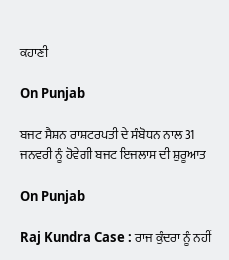ਕਹਾਣੀ

On Punjab

ਬਜਟ ਸੈਸ਼ਨ ਰਾਸ਼ਟਰਪਤੀ ਦੇ ਸੰਬੋਧਨ ਨਾਲ 31 ਜਨਵਰੀ ਨੂੰ ਹੋਵੇਗੀ ਬਜਟ ਇਜਲਾਸ ਦੀ ਸ਼ੁਰੂਆਤ

On Punjab

Raj Kundra Case : ਰਾਜ ਕੁੰਦਰਾ ਨੂੰ ਨਹੀਂ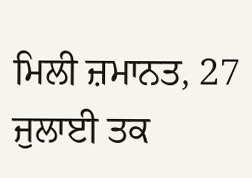ਮਿਲੀ ਜ਼ਮਾਨਤ, 27 ਜੁਲਾਈ ਤਕ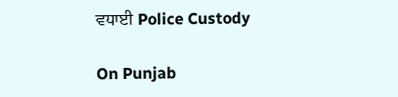ਵਧਾਈ Police Custody

On Punjab